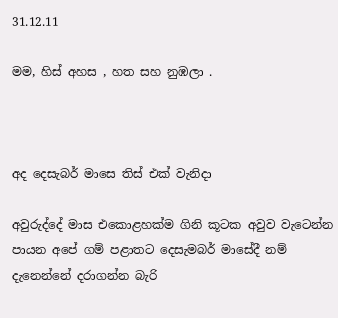31.12.11

මම, හිස් අහස , හත සහ නුඹලා .



අද දෙසැබර් මාසෙ තිස් එක් වැනිදා

අවුරුද්දේ මාස එකොළහක්ම ගිනි කූටක අවුව වැටෙන්න පායන අපේ ගම් පළාතට දෙසැමබර් මාසේදී නම් දැනෙන්නේ දරාගන්න බැරි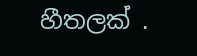හීතලක් .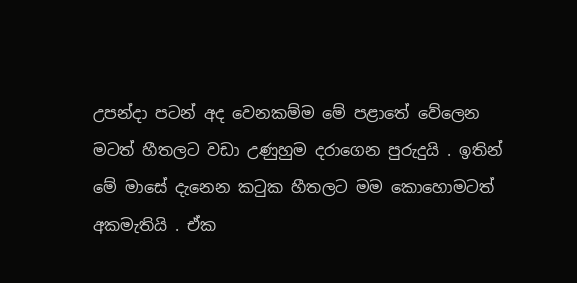උපන්දා පටන් අද වෙනකම්ම මේ පළාතේ වේලෙන මටත් හීතලට වඩා උණුහුම දරාගෙන පුරුදුයි . ඉතින් මේ මාසේ දැනෙන කටුක හීතලට මම කොහොමටත් අකමැතියි . ඒක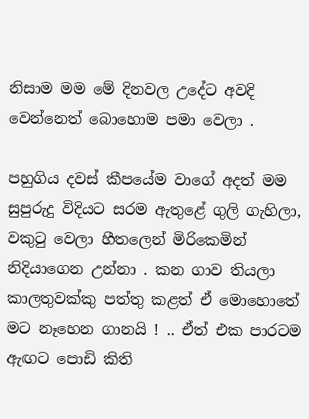නිසාම මම මේ දිනවල උදේට අවදි වෙන්නෙත් බොහොම පමා වෙලා .

පහුගිය දවස් කීපයේම වාගේ අදත් මම සුපුරුදු විදියට සරම ඇතුළේ ගුලි ගැහිලා, වකුටු වෙලා හීතලෙන් මිරිකෙමින් නිදියාගෙන උන්නා . කන ගාව තියලා කාලතුවක්කු පත්තු කළත් ඒ මොහොතේ මට නෑහෙන ගානයි ! .. ඒත් එක පාරටම ඇඟට පොඩි කිති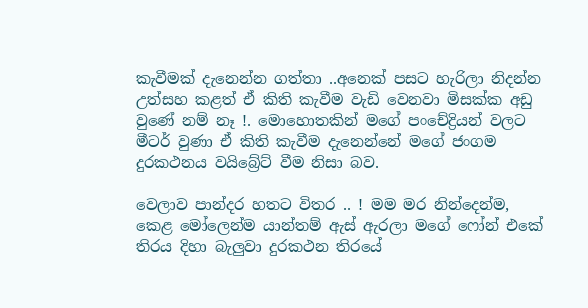කැවීමක් දැනෙන්න ගත්තා ..අනෙක් පසට හැරිලා නිදන්න උත්සහ කළත් ඒ කිති කැවීම වැඩි වෙනවා මිසක්ක අඩු වුණේ නම් නෑ !. මොහොතකින් මගේ පංචේද්‍රියන් වලට මීටර් වුණා ඒ කිති කැවීම දැනෙන්නේ මගේ ජංගම දුරකථනය වයිබ්‍රේට් වීම නිසා බව.

වෙලාව පාන්දර හතට විතර .. ! මම මර නින්දෙන්ම, කෙළ මෝලෙන්ම යාන්තම් ඇස් ඇරලා මගේ ෆෝන් එකේ තිරය දිහා බැලුවා දුරකථන තිරයේ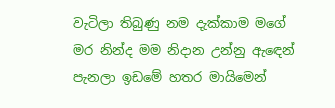වැටිලා තිබුණු නම දැක්කාම මගේ මර නින්ද මම නිදාන උන්නු ඇඳෙන් පැනලා ඉඩමේ හතර මායිමෙන්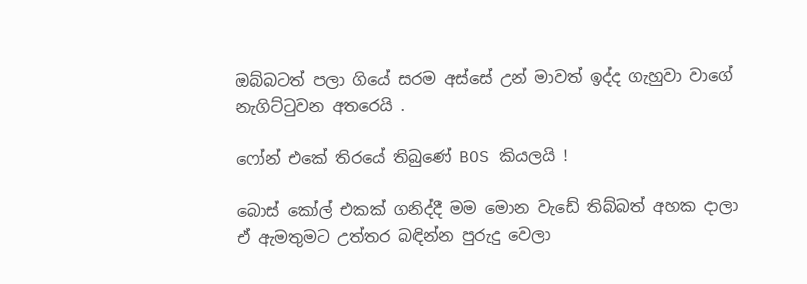ඔබ්බටත් පලා ගියේ සරම අස්සේ උන් මාවත් ඉද්ද ගැහුවා වාගේ නැගිට්ටුවන අතරෙයි .

ෆෝන් එකේ තිරයේ තිබුණේ BOS කියලයි !

බොස් කෝල් එකක් ගනිද්දී මම මොන වැඩේ තිබ්බත් අහක දාලා ඒ ඇමතුමට උත්තර බඳින්න පුරුදු වෙලා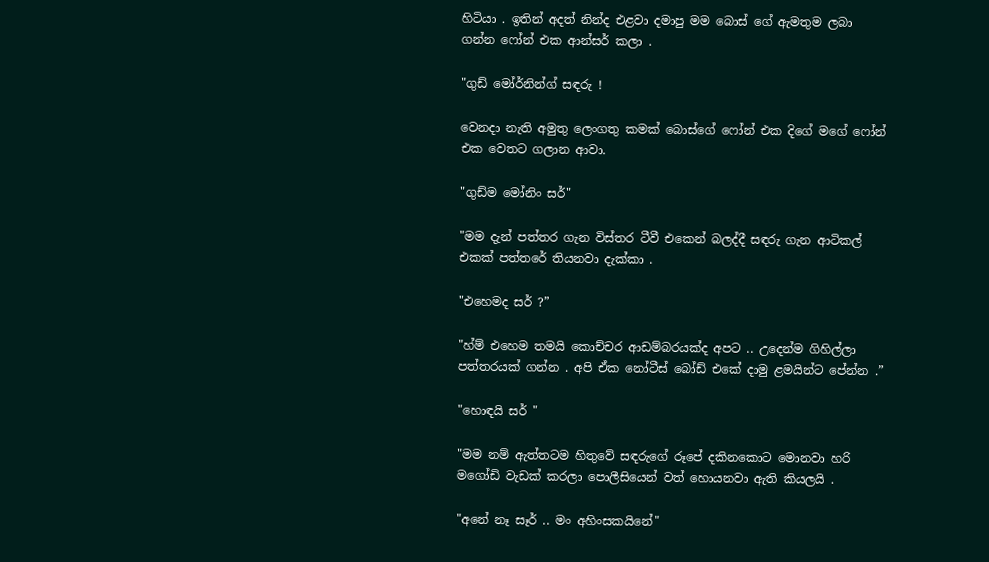හිටියා . ඉතින් අදත් නින්ද එළවා දමාපු මම බොස් ගේ ඇමතුම ලබා ගන්න ෆෝන් එක ආන්සර් කලා .

"ගුඩ් මෝර්නින්ග් සඳරු !

වෙනදා නැති අමුතු ලෙංගතු කමක් බොස්ගේ ෆෝන් එක දිගේ මගේ ෆෝන් එක වෙතට ගලාන ආවා.

"ගුඩ්ම මෝනිං සර්"

"මම දැන් පත්තර ගැන විස්තර ටීවී එකෙන් බලද්දී සඳරු ගැන ආටිකල් එකක් පත්තරේ තියනවා දැක්කා .

"එහෙමද සර් ?”

"හ්ම් එහෙම තමයි කොච්චර ආඩම්බරයක්ද අපට .. උදෙන්ම ගිහිල්ලා පත්තරයක් ගන්න . අපි ඒක නෝටීස් බෝඩ් එකේ දාමු ළමයින්ට පේන්න .”

"හොඳයි සර් "

"මම නම් ඇත්තටම හිතුවේ සඳරුගේ රූපේ දකිනකොට මොනවා හරි මගෝඩි වැඩක් කරලා පොලීසියෙන් වත් හොයනවා ඇති කියලයි .

"අනේ නෑ සෑර් .. මං අහිංසකයිනේ"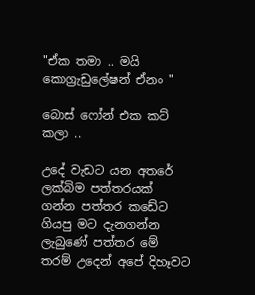"ඒක තමා .. මයි කොග්‍රැඩුලේෂන් ඒනං "

බොස් ෆෝන් එක කට් කලා ..

උදේ වැඩට යන අතරේ ලක්බිම පත්තරයක් ගන්න පත්තර කඩේට ගියපු මට දැනගන්න ලැබුණේ පත්තර මේ තරම් උදෙන් අපේ දිහෑවට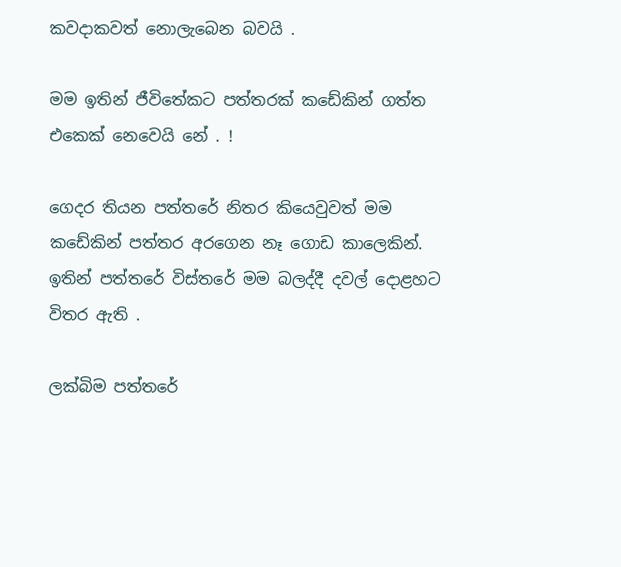කවදාකවත් නොලැබෙන බවයි .

මම ඉතින් ජීවිතේකට පත්තරක් කඩේකින් ගත්ත එකෙක් නෙවෙයි නේ . !

ගෙදර තියන පත්තරේ නිතර කියෙවුවත් මම කඩේකින් පත්තර අරගෙන නෑ ගොඩ කාලෙකින්. ඉතින් පත්තරේ විස්තරේ මම බලද්දී දවල් දොළහට විතර ඇති .

ලක්බිම පත්තරේ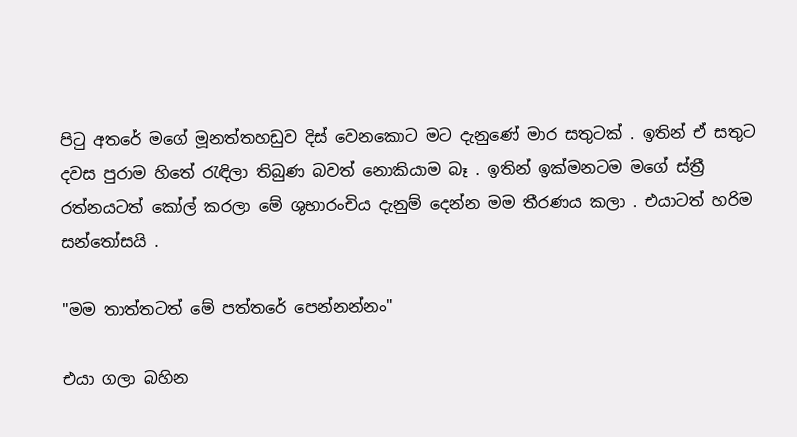පිටු අතරේ මගේ මූනත්තහඩුව දිස් වෙනකොට මට දැනුණේ මාර සතුටක් . ඉතින් ඒ සතුට දවස පුරාම හිතේ රැඳිලා තිබුණ බවත් නොකියාම බෑ . ඉතින් ඉක්මනටම මගේ ස්ත්‍රී රත්නයටත් කෝල් කරලා මේ ශුභාරංචිය දැනුම් දෙන්න මම තීරණය කලා . එයාටත් හරිම සන්තෝසයි .

"මම තාත්තටත් මේ පත්තරේ පෙන්නන්නං"

එයා ගලා බහින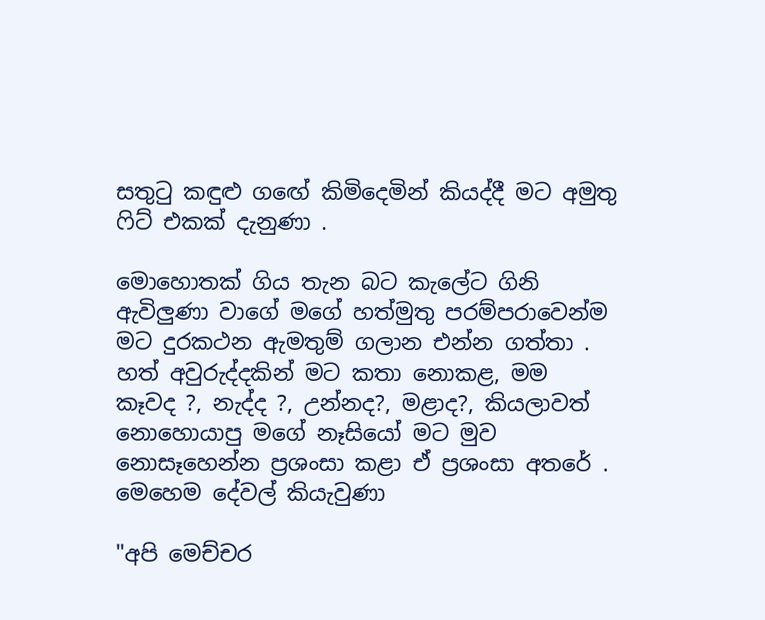සතුටු කඳුළු ගඟේ කිමිදෙමින් කියද්දී මට අමුතු ෆිට් එකක් දැනුණා .

මොහොතක් ගිය තැන බට කැලේට ගිනි ඇවිලුණා වාගේ මගේ හත්මුතු පරම්පරාවෙන්ම මට දුරකථන ඇමතුම් ගලාන එන්න ගත්තා . හත් අවුරුද්දකින් මට කතා නොකළ, මම කෑවද ?, නැද්ද ?, උන්නද?, මළාද?, කියලාවත් නොහොයාපු මගේ නෑසියෝ මට මුව නොසෑහෙන්න ප්‍රශංසා කළා ඒ ප්‍රශංසා අතරේ . මෙහෙම දේවල් කියැවුණා

"අපි මෙච්චර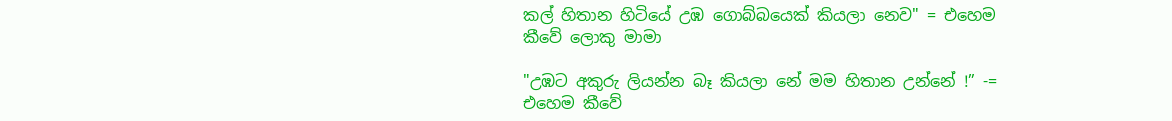කල් හිතාන හිටියේ උඹ ගොබ්බයෙක් කියලා නෙව" = එහෙම කීවේ ලොකු මාමා

"උඹට අකුරු ලියන්න බෑ කියලා නේ මම හිතාන උන්නේ !” -= එහෙම කීවේ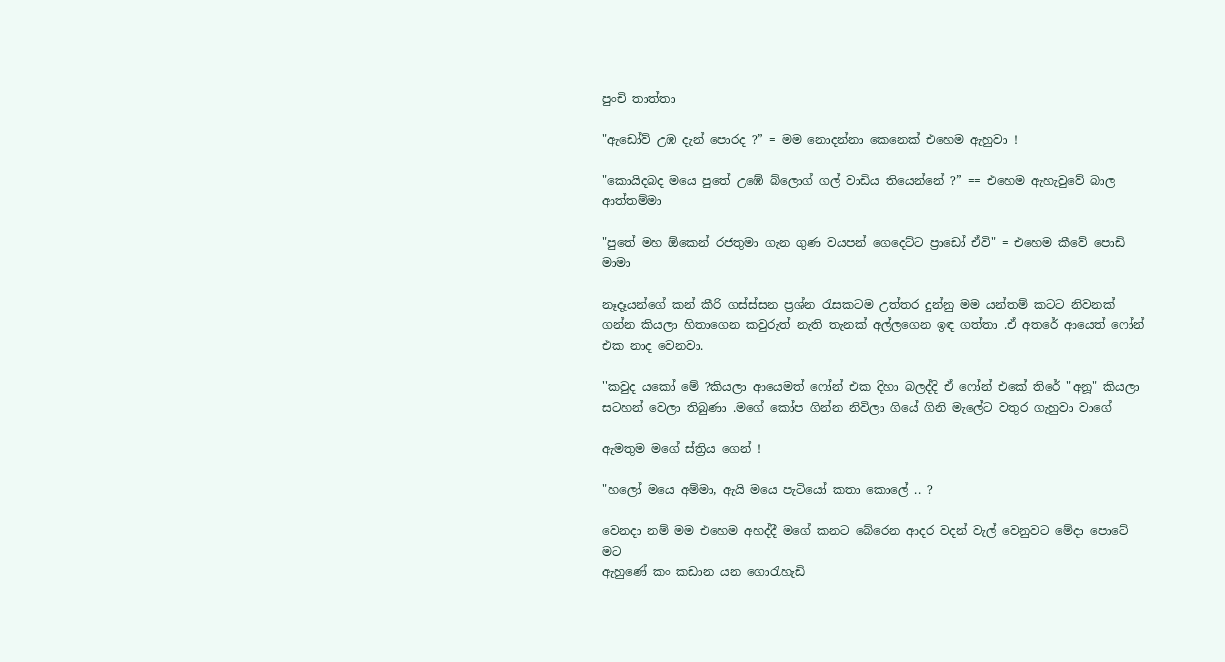පුංචි තාත්තා

"ඇඩෝව් උඹ දැන් පොරද ?” = මම නොදන්නා කෙනෙක් එහෙම ඇහුවා !

"කොයිදබද මයෙ පුතේ උඹේ බ්ලොග් ගල් වාඩිය තියෙන්නේ ?” == එහෙම ඇහැවුවේ බාල ආත්තම්මා

"පුතේ මහ ඕකෙන් රජතුමා ගැන ගුණ වයපන් ගෙදෙට්ට ප්‍රාඩෝ ඒවි" = එහෙම කීවේ පොඩි මාමා

නෑදෑයන්ගේ කන් කීරි ගස්ස්සන ප්‍රශ්න රැසකටම උත්තර දුන්නු මම යන්තම් කටට නිවනක් ගන්න කියලා හිතාගෙන කවුරුත් නැති තැනක් අල්ලගෙන ඉඳ ගත්තා .ඒ අතරේ ආයෙත් ෆෝන් එක නාද වෙනවා.

''කවුද යකෝ මේ ?කියලා ආයෙමත් ෆෝන් එක දිහා බලද්දි ඒ ෆෝන් එකේ තිරේ "අනූ" කියලා සටහන් වෙලා තිබුණා .මගේ කෝප ගින්න නිවිලා ගියේ ගිනි මැලේට වතුර ගැහුවා වාගේ

ඇමතුම මගේ ස්ත්‍රිය ගෙන් !

"හලෝ මයෙ අම්මා, ඇයි මයෙ පැටියෝ කතා කොලේ .. ?

වෙනදා නම් මම එහෙම අහද්දී මගේ කනට බේරෙන ආදර වදන් වැල් වෙනුවට මේදා පොටේ මට
ඇහුණේ කං කඩාන යන ගොරැහැඩි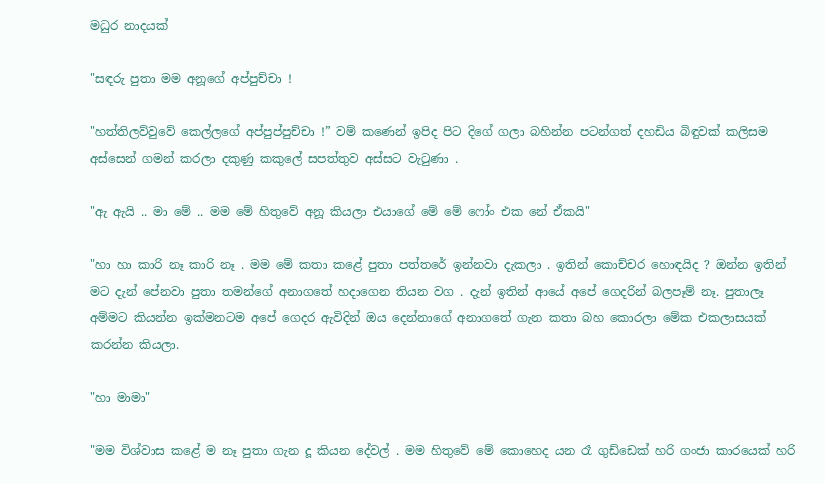මධුර නාදයක්

"සඳරු පුතා මම අනූගේ අප්පුච්චා !

"හත්තිලව්වුවේ කෙල්ලගේ අප්පුප්පුච්චා !” වම් කණෙන් ඉපිද පිට දිගේ ගලා බහින්න පටන්ගත් දහඩිය බිඳුවක් කලිසම අස්සෙන් ගමන් කරලා දකුණු කකුලේ සපත්තුව අස්සට වැටුණා .

"ඇ ඇයි .. මා මේ .. මම මේ හිතුවේ අනූ කියලා එයාගේ මේ මේ ෆෝං එක නේ ඒකයි"

"හා හා කාරි නෑ කාරි නෑ . මම මේ කතා කළේ පුතා පත්තරේ ඉන්නවා දැකලා . ඉතින් කොච්චර හොඳයිද ? ඔන්න ඉතින් මට දැන් පේනවා පුතා තමන්ගේ අනාගතේ හදාගෙන තියන වග . දැන් ඉතින් ආයේ අපේ ගෙදරින් බලපෑම් නෑ. පුතාලෑ අම්මට කියන්න ඉක්මනටම අපේ ගෙදර ඇවිදින් ඔය දෙන්නාගේ අනාගතේ ගැන කතා බහ කොරලා මේක එකලාසයක් කරන්න කියලා.

"හා මාමා"

"මම විශ්වාස කළේ ම නෑ පුතා ගැන දූ කියන දේවල් . මම හිතුවේ මේ කොහෙද යන රෑ ගුඩ්ඩෙක් හරි ගංජා කාරයෙක් හරි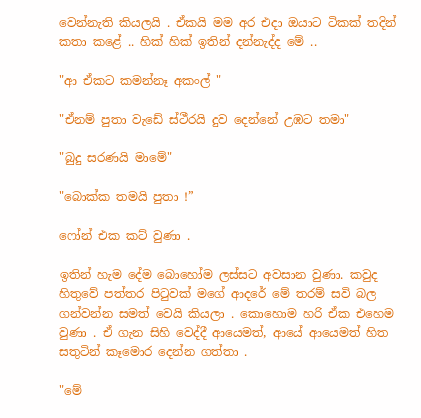වෙන්නැති කියලයි . ඒකයි මම අර එදා ඔයාට ටිකක් තදින් කතා කළේ .. හික් හික් ඉතින් දන්නැද්ද මේ ..

"ආ ඒකට කමන්නෑ අකංල් "

"ඒනම් පුතා වැඩේ ස්ථීරයි දුව දෙන්නේ උඹට තමා"

"බුදු සරණයි මාමේ"

"බොක්ක තමයි පුතා !”

ෆෝන් එක කට් වුණා .

ඉතින් හැම දේම බොහෝම ලස්සට අවසාන වුණා. කවුද හිතුවේ පත්තර පිටුවක් මගේ ආදරේ මේ තරම් සවි බල ගන්වන්න සමත් වෙයි කියලා . කොහොම හරි ඒක එහෙම වුණා . ඒ ගැන සිහි වෙද්දී ආයෙමත්, ආයේ ආයෙමත් හිත සතුටින් කෑමොර දෙන්න ගත්තා .

"මේ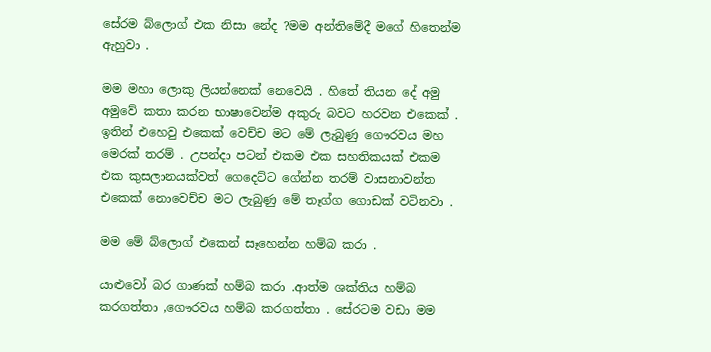සේරම බ්ලොග් එක නිසා නේද ?මම අන්තිමේදී මගේ හිතෙන්ම ඇහුවා .

මම මහා ලොකු ලියන්නෙක් නෙවෙයි . හිතේ තියන දේ අමු අමුවේ කතා කරන භාෂාවෙන්ම අකුරු බවට හරවන එකෙක් . ඉතින් එහෙවු එකෙක් වෙච්ච මට මේ ලැබුණු ගෞරවය මහ මෙරක් තරම් . උපන්දා පටන් එකම එක සහතිකයක් එකම එක කුසලානයක්වත් ගෙදෙට්ට ගේන්න තරම් වාසනාවන්ත එකෙක් නොවෙච්ච මට ලැබුණු මේ තෑග්ග ගොඩක් වටිනවා .

මම මේ බ්ලොග් එකෙන් සෑහෙන්න හම්බ කරා .

යාළුවෝ බර ගාණක් හම්බ කරා .ආත්ම ශක්තිය හම්බ කරගත්තා ,ගෞරවය හම්බ කරගත්තා . සේරටම වඩා මම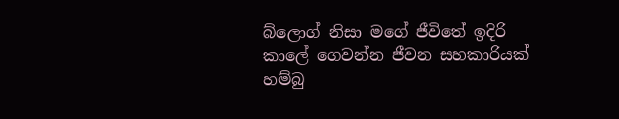බ්ලොග් නිසා මගේ ජීවිතේ ඉදිරි කාලේ ගෙවන්න ජීවන සහකාරියක් හම්බු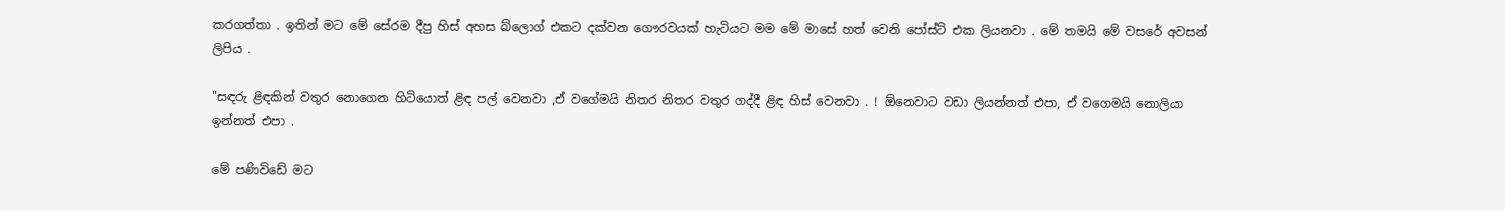කරගත්තා . ඉතින් මට මේ සේරම දීපු හිස් අහස බ්ලොග් එකට දක්වන ගෞරවයක් හැටියට මම මේ මාසේ හත් වෙනි පෝස්ට් එක ලියනවා . මේ තමයි මේ වසරේ අවසන් ලිපිය .

"සඳරු ළිඳකින් වතුර නොගෙන හිටියොත් ළිඳ පල් වෙනවා ,ඒ වගේමයි නිතර නිතර වතුර ගද්දී ළිඳ හිස් වෙනවා . ! ඕනෙවාට වඩා ලියන්නත් එපා, ඒ වගෙමයි නොලියා ඉන්නත් එපා .

මේ පණිවිඩේ මට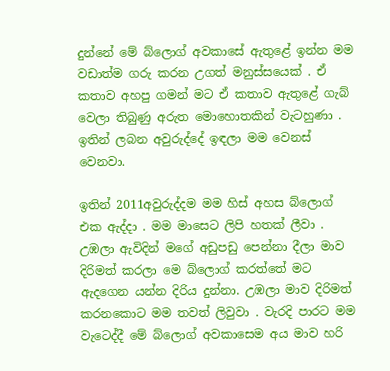දුන්නේ මේ බ්ලොග් අවකාසේ ඇතුළේ ඉන්න මම වඩාත්ම ගරු කරන උගත් මනුස්සයෙක් . ඒ කතාව අහපු ගමන් මට ඒ කතාව ඇතුළේ ගැබ් වෙලා තිබුණු අරුත මොහොතකින් වැටහුණා . ඉතින් ලබන අවුරුද්දේ ඉඳලා මම වෙනස් වෙනවා.

ඉතින් 2011අවුරුද්දම මම හිස් අහස බ්ලොග් එක ඇද්දා . මම මාසෙට ලිපි හතක් ලීවා . උඹලා ඇවිදින් මගේ අඩුපඩු පෙන්නා දීලා මාව දිරිමත් කරලා මෙ බ්ලොග් කරත්තේ මට ඇදගෙන යන්න දිරිය දුන්නා. උඹලා මාව දිරිමත් කරනකොට මම තවත් ලිවුවා . වැරදි පාරට මම වැටෙද්දී මේ බ්ලොග් අවකාසෙම අය මාව හරි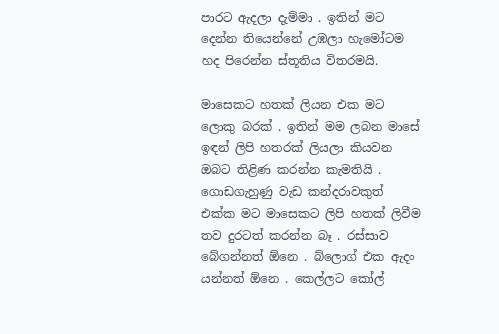පාරට ඇදලා දැම්මා . ඉතින් මට දෙන්න තියෙන්නේ උඹලා හැමෝටම හද පිරෙන්න ස්තූතිය විතරමයි.

මාසෙකට හතක් ලියන එක මට ලොකු බරක් . ඉතින් මම ලබන මාසේ ඉඳන් ලිපි හතරක් ලියලා කියවන ඔබට තිළිණ කරන්න කැමතියි . ගොඩගැහුණු වැඩ කන්දරාවකුත් එක්ක මට මාසෙකට ලිපි හතක් ලිවීම තව දුරටත් කරන්න බෑ . රස්සාව බේගන්නත් ඕනෙ . බ්ලොග් එක ඇදං යන්නත් ඕනෙ . කෙල්ලට කෝල්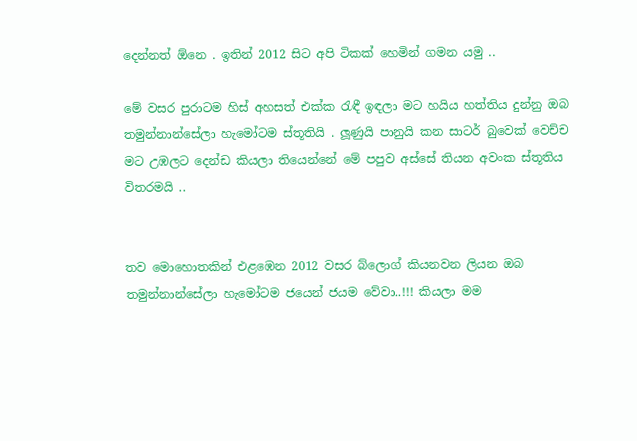දෙන්නත් ඕනෙ . ඉතින් 2012 සිට අපි ටිකක් හෙමින් ගමන යමු ..

මේ වසර පුරාටම හිස් අහසත් එක්ක රැඳී ඉඳලා මට හයිය හත්තිය දුන්නු ඔබ තමුන්නාන්සේලා හැමෝටම ස්තූතියි . ලූණුයි පානුයි කන සාටර් බුවෙක් වෙච්ච මට උඹලට දෙන්ඩ කියලා තියෙන්නේ මේ පපුව අස්සේ තියන අවංක ස්තූතිය විතරමයි ..


තව මොහොතකින් එළඹෙන 2012 වසර බ්ලොග් කියනවන ලියන ඔබ තමුන්නාන්සේලා හැමෝටම ජයෙන් ජයම වේවා..!!! කියලා මම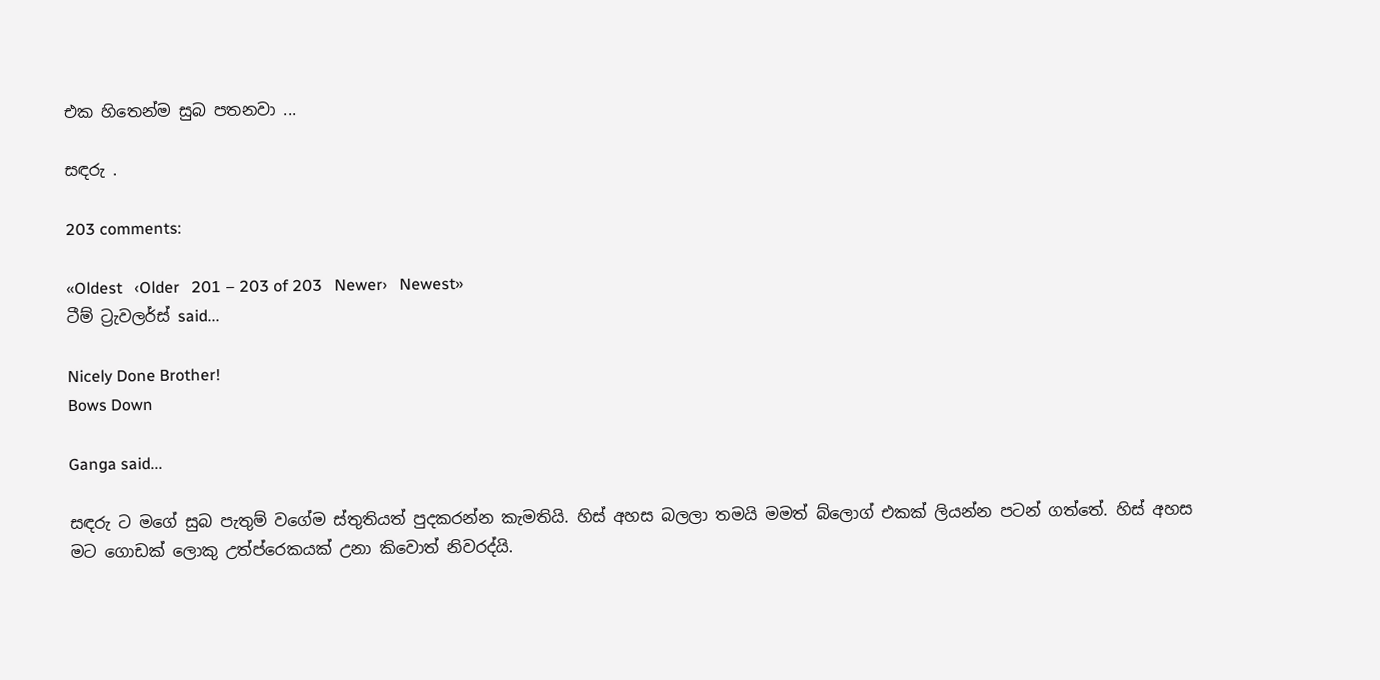එක හිතෙන්ම සුබ පතනවා ...

සඳරු .

203 comments:

«Oldest   ‹Older   201 – 203 of 203   Newer›   Newest»
ටීම් ට්‍රැවලර්ස් said...

Nicely Done Brother!
Bows Down

Ganga said...

සඳරු ට මගේ සුබ පැතුම් වගේම ස්තුතියත් පුදකරන්න කැමතියි. හිස් අහස බලලා තමයි මමත් බ්ලොග් එකක් ලියන්න පටන් ගත්තේ. හිස් අහස මට ගොඩක් ලොකු උත්ප්රෙකයක් උනා කිවොත් නිවරද්යි.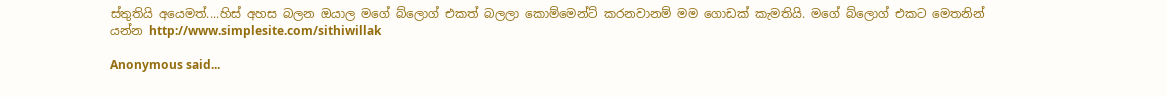ස්තුතියි අයෙමත්....හිස් අහස බලන ඔයාල මගේ බ්ලොග් එකත් බලලා කොම්මෙන්ට් කරනවානම් මම ගොඩක් කැමතියි. මගේ බ්ලොග් එකට මෙතනින් යන්න http://www.simplesite.com/sithiwillak

Anonymous said...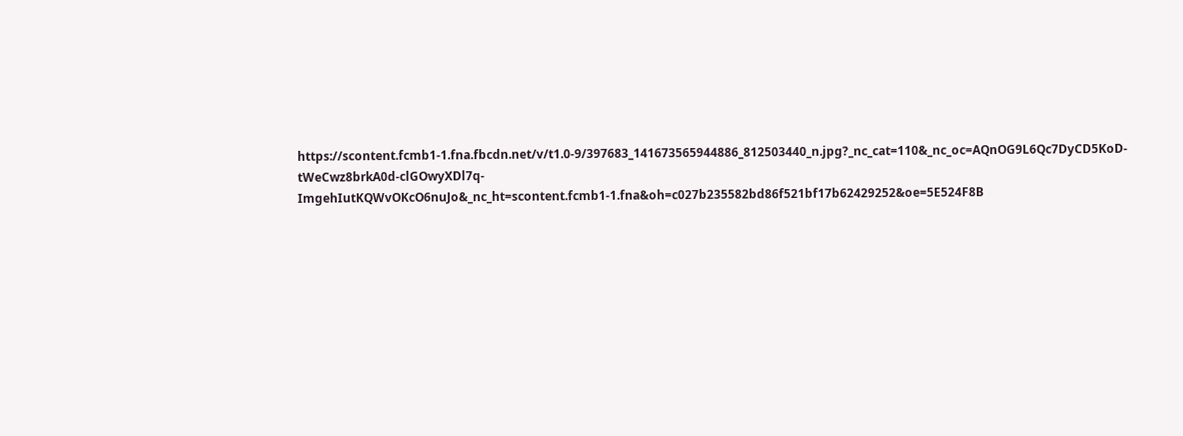https://scontent.fcmb1-1.fna.fbcdn.net/v/t1.0-9/397683_141673565944886_812503440_n.jpg?_nc_cat=110&_nc_oc=AQnOG9L6Qc7DyCD5KoD-tWeCwz8brkA0d-clGOwyXDl7q-ImgehIutKQWvOKcO6nuJo&_nc_ht=scontent.fcmb1-1.fna&oh=c027b235582bd86f521bf17b62429252&oe=5E524F8B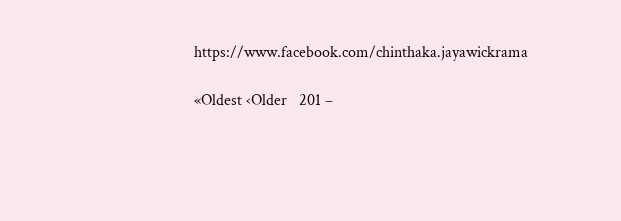https://www.facebook.com/chinthaka.jayawickrama

«Oldest ‹Older   201 –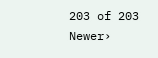203 of 203   Newer›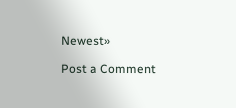Newest»

Post a Comment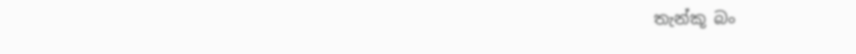තැන්කූ බං